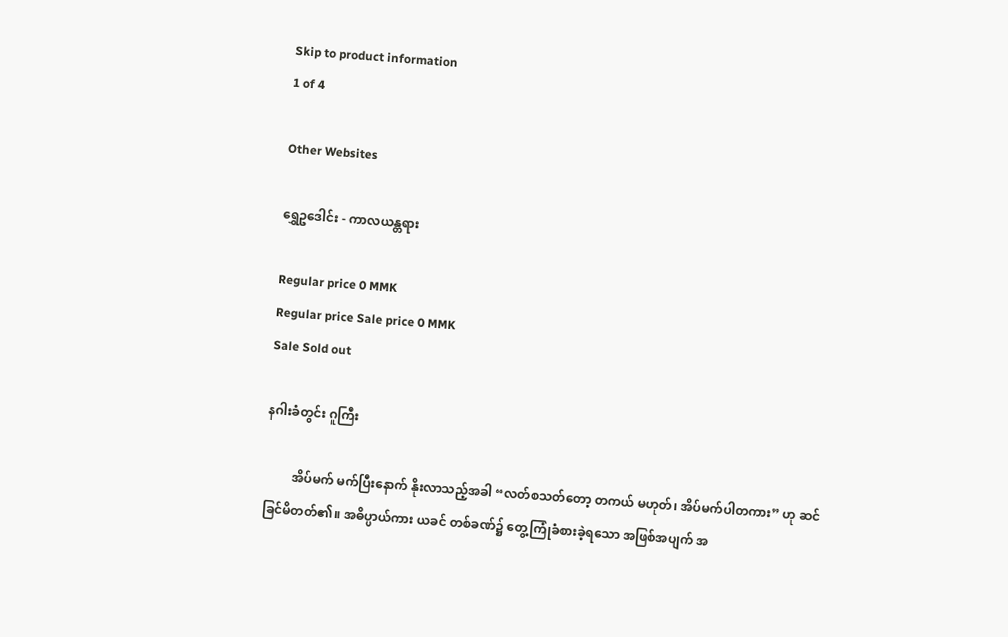Skip to product information
1 of 4

Other Websites

ရွှေဥဒေါင်း - ကာလယန္တရား

Regular price 0 MMK
Regular price Sale price 0 MMK
Sale Sold out

နဂါးခံတွင်း ဂူကြီး

         အိပ်မက် မက်ပြီးနောက် နိုးလာသည့်အခါ “လတ်စသတ်တော့ တကယ် မဟုတ်၊ အိပ်မက်ပါတကား” ဟု ဆင်ခြင်မိတတ်၏။ အဓိပ္ပာယ်ကား ယခင် တစ်ခဏ်၌ တွေ့ကြုံခံစားခဲ့ရသော အဖြစ်အပျက် အ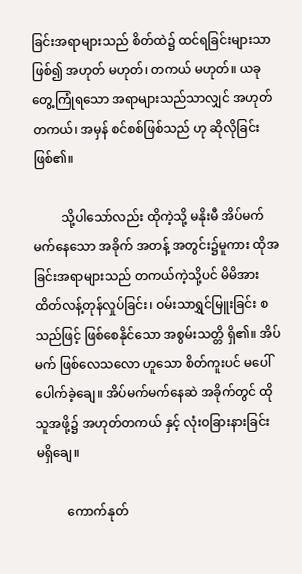ခြင်းအရာများသည် စိတ်ထဲ၌ ထင်ရခြင်းများသာဖြစ်၍ အဟုတ် မဟုတ်၊ တကယ် မဟုတ်။ ယခု တွေ့ကြုံရသော အရာများသည်သာလျှင် အဟုတ်တကယ်၊ အမှန် စင်စစ်ဖြစ်သည် ဟု ဆိုလိုခြင်း ဖြစ်၏။

         သို့ပါသော်လည်း ထိုကဲ့သို့ မနိုးမီ အိပ်မက်မက်နေသော အခိုက် အတန့် အတွင်း၌မူကား ထိုအခြင်းအရာများသည် တကယ်ကဲ့သို့ပင် မိမိအား ထိတ်လန့်တုန်လှုပ်ခြင်း၊ ဝမ်းသာရွှင်မြူးခြင်း စသည်ဖြင့် ဖြစ်စေနိုင်သော အစွမ်းသတ္တိ ရှိ၏။ အိပ်မက် ဖြစ်လေသလော ဟူသော စိတ်ကူးပင် မပေါ် ပေါက်ခဲ့ချေ။ အိပ်မက်မက်နေဆဲ အခိုက်တွင် ထိုသူအဖို့၌ အဟုတ်တကယ် နှင့် လုံးဝခြားနားခြင်း မရှိချေ။

          ကောက်နုတ်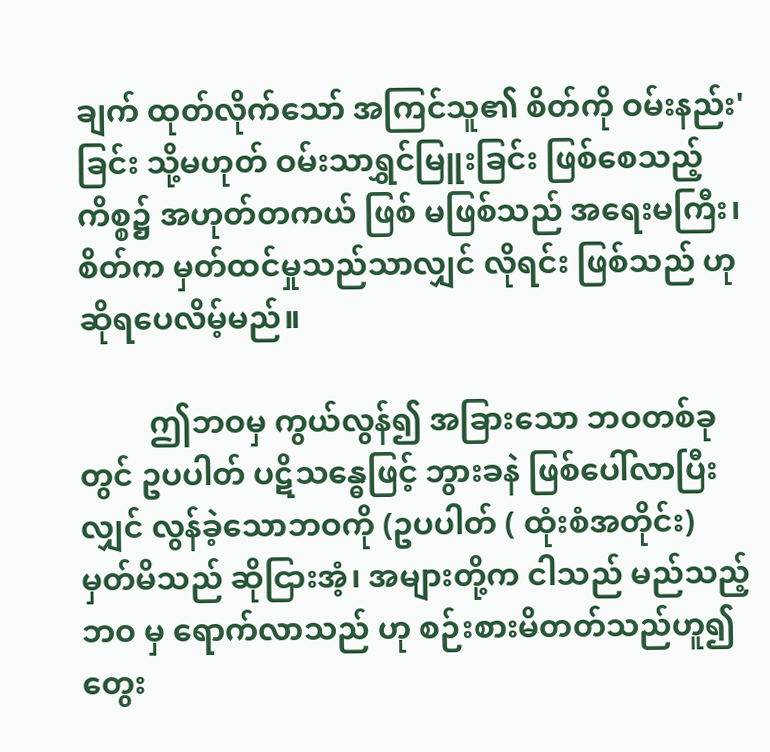ချက် ထုတ်လိုက်သော် အကြင်သူ၏ စိတ်ကို ဝမ်းနည်း' ခြင်း သို့မဟုတ် ဝမ်းသာရွှင်မြူးခြင်း ဖြစ်စေသည့် ကိစ္စ၌ အဟုတ်တကယ် ဖြစ် မဖြစ်သည် အရေးမကြီး၊ စိတ်က မှတ်ထင်မှုသည်သာလျှင် လိုရင်း ဖြစ်သည် ဟု ဆိုရပေလိမ့်မည်။

         ဤဘဝမှ ကွယ်လွန်၍ အခြားသော ဘဝတစ်ခုတွင် ဥပပါတ် ပဋိသန္ဓေဖြင့် ဘွားခနဲ ဖြစ်ပေါ်လာပြီးလျှင် လွန်ခဲ့သောဘဝကို (ဥပပါတ် ( ထုံးစံအတိုင်း) မှတ်မိသည် ဆိုငြားအံ့၊ အများတို့က ငါသည် မည်သည့်ဘဝ မှ ရောက်လာသည် ဟု စဉ်းစားမိတတ်သည်ဟူ၍ တွေး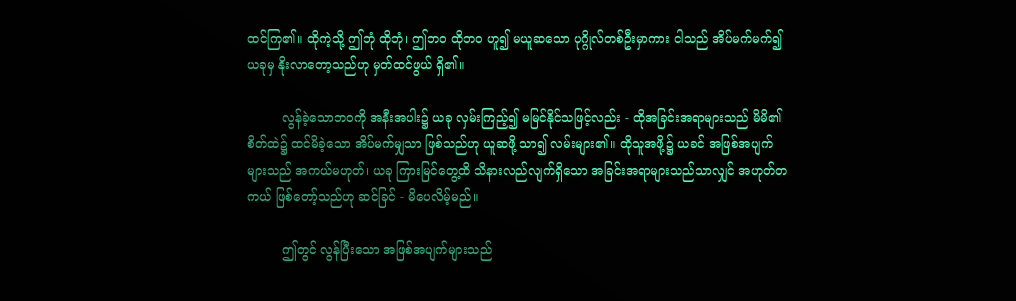ထင်ကြ၏။ ထိုကဲ့သို့ ဤဘုံ ထိုဘုံ၊ ဤဘဝ ထိုဘဝ ဟူ၍ မယူဆသော ပုဂ္ဂိုလ်တစ်ဦးမှာကား ငါသည် အိပ်မက်မက်၍ ယခုမှ နိုးလာတော့သည်ဟု မှတ်ထင်ဖွယ် ရှိ၏။

         လွန်ခဲ့သောဘ၀ကို အနီးအပါး၌ ယခု လှမ်းကြည့်၍ မမြင်နိုင်သဖြင့်လည်း - ထိုအခြင်းအရာများသည် မိမိ၏ စိတ်ထဲ၌ ထင်မိခဲ့သော အိပ်မက်မျှသာ ဖြစ်သည်ဟု ယူဆဖို့ သာ၍ လမ်းများ၏။ ထိုသူအဖို့၌ ယခင် အဖြစ်အပျက် များသည် အကယ်မဟုတ်၊ ယခု ကြားမြင်တွေ့ထိ သိနားလည်လျက်ရှိသော အခြင်းအရာများသည်သာလျှင် အဟုတ်တကယ် ဖြစ်တော့်သည်ဟု ဆင်ခြင် - မိပေလိမ့်မည်။

         ဤတွင် လွန်ပြီးသော အဖြစ်အပျက်များသည်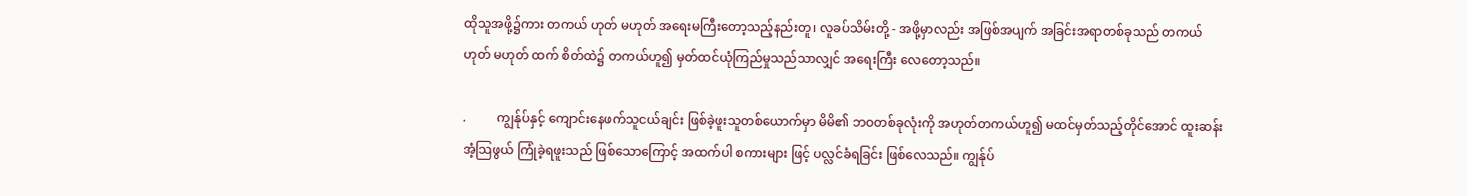ထိုသူအဖို့၌ကား တကယ် ဟုတ် မဟုတ် အရေးမကြီးတော့သည့်နည်းတူ၊ လူခပ်သိမ်းတို့ - အဖို့မှာလည်း အဖြစ်အပျက် အခြင်းအရာတစ်ခုသည် တကယ် ဟုတ် မဟုတ် ထက် စိတ်ထဲ၌ တကယ်ဟူ၍ မှတ်ထင်ယုံကြည်မှုသည်သာလျှင် အရေးကြီး လေတော့သည်။

.          ကျွန်ုပ်နှင့် ကျောင်းနေဖက်သူငယ်ချင်း ဖြစ်ခဲ့ဖူးသူတစ်ယောက်မှာ မိမိ၏ ဘဝတစ်ခုလုံးကို အဟုတ်တကယ်ဟူ၍ မထင်မှတ်သည့်တိုင်အောင် ထူးဆန်းအံ့သြဖွယ် ကြုံခဲ့ရဖူးသည် ဖြစ်သောကြောင့် အထက်ပါ စကားများ ဖြင့် ပလ္လင်ခံရခြင်း ဖြစ်လေသည်။ ကျွန်ုပ်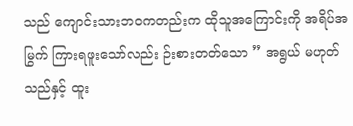သည် ကျောင်းသားဘဝကတည်းက ထိုသူအကြောင်းကို အရိပ်အမြွက် ကြားရဖူးသော်လည်း ဉ်းစားတတ်သော ” အရွယ် မဟုတ်သည်နှင့် ထူး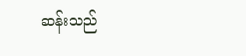ဆန်းသည်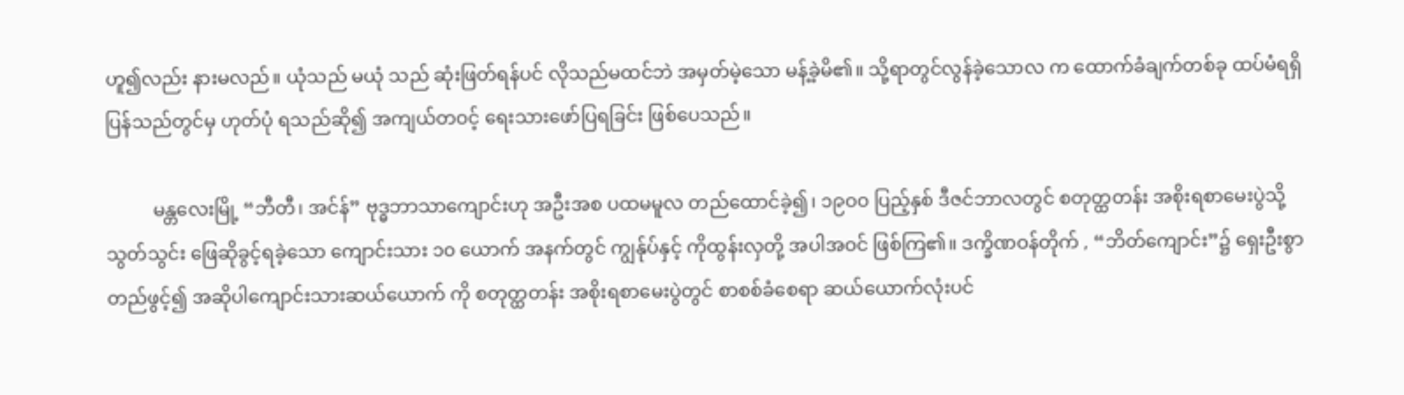ဟူ၍လည်း နားမလည်။ ယုံသည် မယုံ သည် ဆုံးဖြတ်ရန်ပင် လိုသည်မထင်ဘဲ အမှတ်မဲ့သော မန့်ခဲ့မိ၏။ သို့ရာတွင်လွန်ခဲ့သောလ က ထောက်ခံချက်တစ်ခု ထပ်မံရရှိပြန်သည်တွင်မှ ဟုတ်ပုံ ရသည်ဆို၍ အကျယ်တဝင့် ရေးသားဖော်ပြရခြင်း ဖြစ်ပေသည်။

          မန္တလေးမြို့ “ဘီတီ၊ အင်န်” ဗုဒ္ဓဘာသာကျောင်းဟု အဦးအစ ပထမမူလ တည်ထောင်ခဲ့၍၊ ၁၉ဝဝ ပြည့်နှစ် ဒီဇင်ဘာလတွင် စတုတ္ထတန်း အစိုးရစာမေးပွဲသို့ သွတ်သွင်း ဖြေဆိုခွင့်ရခဲ့သော ကျောင်းသား ၁၀ ယောက် အနက်တွင် ကျွန်ုပ်နှင့် ကိုထွန်းလှတို့ အပါအဝင် ဖြစ်ကြ၏။ ဒက္ခိဏဝန်တိုက် , “ဘိတ်ကျောင်း”၌ ရှေးဦးစွာ တည်ဖွင့်၍ အဆိုပါကျောင်းသားဆယ်ယောက် ကို စတုတ္ထတန်း အစိုးရစာမေးပွဲတွင် စာစစ်ခံစေရာ ဆယ်ယောက်လုံးပင်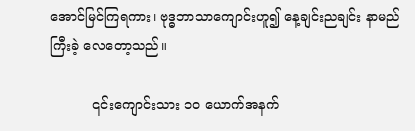အောင်မြင်ကြရကား၊ ဗုဒ္ဓဘာသာကျောင်းဟူ၍ နေ့ချင်းညချင်း နာမည်ကြီးခဲ့ လေတော့သည်။

          ၎င်းကျောင်းသား ၁၀ ယောက်အနက်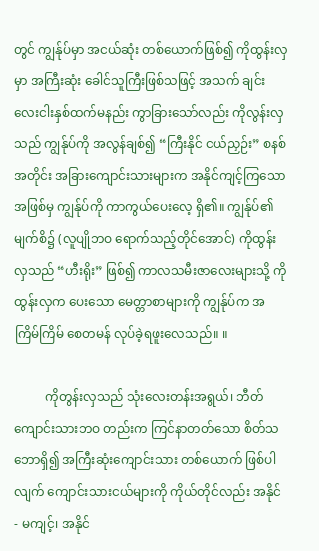တွင် ကျွန်ုပ်မှာ အငယ်ဆုံး တစ်ယောက်ဖြစ်၍ ကိုထွန်းလှမှာ အကြီးဆုံး ခေါင်သူကြီးဖြစ်သဖြင့် အသက် ချင်း လေးငါးနှစ်ထက်မနည်း ကွာခြားသော်လည်း ကိုလွန်းလှသည် ကျွန်ုပ်ကို အလွန်ချစ်၍ “ကြီးနိုင် ငယ်ညှဉ်း” စနစ်အတိုင်း အခြားကျောင်းသားများက အနိုင်ကျင့်ကြသော အဖြစ်မှ ကျွန်ုပ်ကို ကာကွယ်ပေးလေ့ ရှိ၏။ ကျွန်ုပ်၏ မျက်စိ၌ (လူပျိုဘဝ ရောက်သည့်တိုင်အောင်) ကိုထွန်းလှသည် “ဟီးရိုး” ဖြစ်၍ ကာလသမီးဇာလေးများသို့ ကိုထွန်းလှက ပေးသော မေတ္တာစာများကို ကျွန်ုပ်က အကြိမ်ကြိမ် စေတမန် လုပ်ခဲ့ရဖူးလေသည်။ ။

          ကိုတွန်းလှသည် သုံးလေးတန်းအရွယ်၊ ဘီတ်ကျောင်းသားဘဝ တည်းက ကြင်နာတတ်သော စိတ်သဘောရှိ၍ အကြီးဆုံးကျောင်းသား တစ်ယောက် ဖြစ်ပါလျက် ကျောင်းသားငယ်များကို ကိုယ်တိုင်လည်း အနိုင် - မကျင့်၊ အနိုင်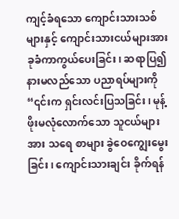ကျင့်ခံရသော ကျောင်းသားသစ်များနှင့် ကျောင်းသားငယ်များအား ခုခံကာကွယ်ပေးခြင်း၊ ဆရာပြ၍ နားမလည်သော ပညာရပ်များကို “၎င်းက ရှင်းလင်းပြသခြင်း၊ မုန့်ဖိုးမလုံလောက်သော သူငယ်များအား သရေ စာများ ခွဲဝေကျွေးမွေးခြင်း၊ ကျောင်းသားချင်း ခိုက်ရန်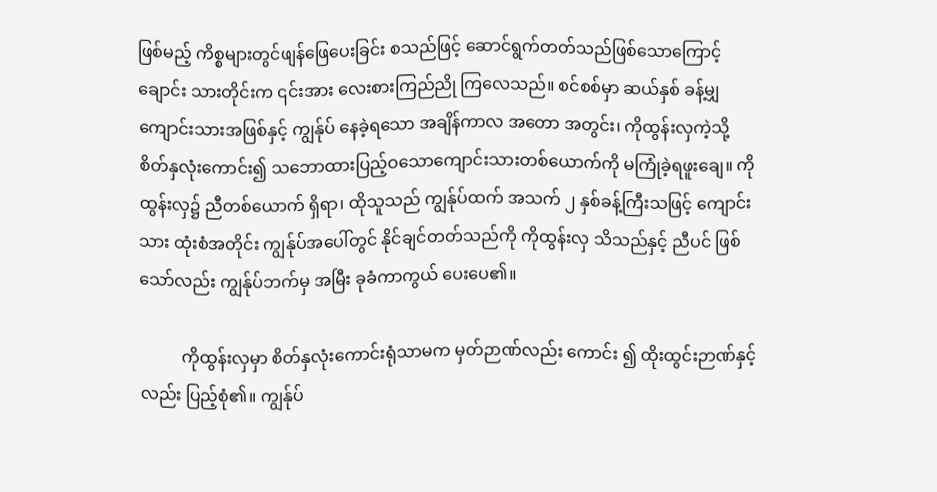ဖြစ်မည့် ကိစ္စများတွင်ဖျန်ဖြေပေးခြင်း စသည်ဖြင့် ဆောင်ရွက်တတ်သည်ဖြစ်သောကြောင့် ချောင်း သားတိုင်းက ၎င်းအား လေးစားကြည်ညို ကြလေသည်။ စင်စစ်မှာ ဆယ်နှစ် ခန့်မျှကျောင်းသားအဖြစ်နှင့် ကျွန်ုပ် နေခဲ့ရသော အချိန်ကာလ အတော အတွင်း၊ ကိုထွန်းလှကဲ့သို့ စိတ်နှလုံးကောင်း၍ သဘောထားပြည့်ဝသောကျောင်းသားတစ်ယောက်ကို မကြုံခဲ့ရဖူးချေ။ ကိုထွန်းလှ၌ ညီတစ်ယောက် ရှိရာ၊ ထိုသူသည် ကျွန်ုပ်ထက် အသက် ၂ နှစ်ခန့်ကြီးသဖြင့် ကျောင်းသား ထုံးစံအတိုင်း ကျွန်ုပ်အပေါ်တွင် နိုင်ချင်တတ်သည်ကို ကိုထွန်းလှ သိသည်နှင့် ညီပင် ဖြစ်သော်လည်း ကျွန်ုပ်ဘက်မှ အမြီး ခုခံကာကွယ် ပေးပေ၏။

          ကိုထွန်းလှမှာ စိတ်နှလုံးကောင်းရုံသာမက မှတ်ဉာဏ်လည်း ကောင်း ၍ ထိုးထွင်းဉာဏ်နှင့်လည်း ပြည့်စုံ၏။ ကျွန်ုပ်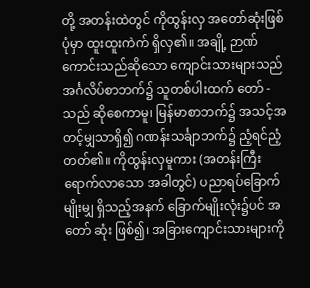တို့ အတန်းထဲတွင် ကိုထွန်းလှ အတော်ဆုံးဖြစ်ပုံမှာ ထူးထူးကဲက် ရှိလှ၏။ အချို့ ဉာဏ်ကောင်းသည်ဆိုသော ကျောင်းသားများသည် အင်္ဂလိပ်စာဘက်၌ သူတစ်ပါးထက် တော် - သည် ဆိုစေကာမူ၊ မြန်မာစာဘက်၌ အသင့်အတင့်မျှသာရှိ၍ ဂဏန်းသင်္ချာဘက်၌ ညံ့ရင်ညံ့တတ်၏။ ကိုထွန်းလှမူကား (အတန်းကြီး ရောက်လာသော အခါတွင်) ပညာရပ်ခြောက်မျိုးမျှ ရှိသည့်အနက် ခြောက်မျိုးလုံး၌ပင် အတော် ဆုံး ဖြစ်၍၊ အခြားကျောင်းသားများကို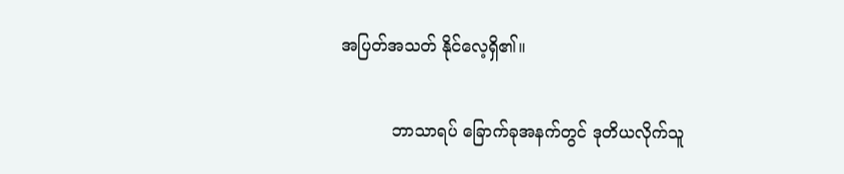အပြတ်အသတ် နိုင်လေ့ရှိ၏။

          ဘာသာရပ် ခြောက်ခုအနက်တွင် ဒုတိယလိုက်သူ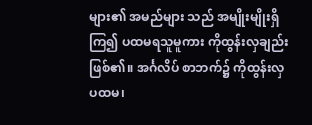များ၏ အမည်များ သည် အမျိုးမျိုးရှိကြ၍ ပထမရသူမူကား ကိုထွန်းလှချည်း ဖြစ်၏။ အင်္ဂလိပ် စာဘက်၌ ကိုထွန်းလှ ပထမ၊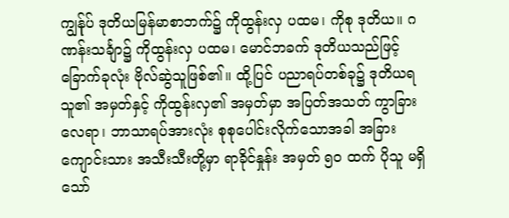ကျွန်ုပ် ဒုတိယမြန်မာစာဘက်၌ ကိုထွန်းလှ ပထမ၊ ကိုစု ဒုတိယ။ ဂဏန်းသင်္ချာ၌ ကိုထွန်းလှ ပထမ၊ မောင်ဘခက် ဒုတိယသည်ဖြင့် ခြောက်ခုလုံး ဗိုလ်ဆွဲသူဖြစ်၏။ ထို့ပြင် ပညာရပ်တစ်ခု၌ ဒုတိယရသူ၏ အမှတ်နှင့် ကိုထွန်းလှ၏ အမှတ်မှာ အပြတ်အသတ် ကွာခြားလေရာ၊ ဘာသာရပ်အားလုံး စုစုပေါင်းလိုက်သောအခါ အခြားကျောင်းသား အသီးသီးတို့မှာ ရာခိုင်နှုန်း အမှတ် ၅၀ ထက် ပိုသူ မရှိသော်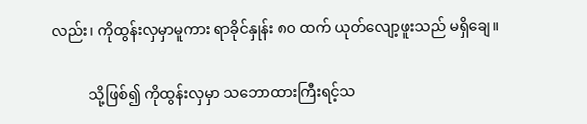လည်း၊ ကိုထွန်းလှမှာမူကား ရာခိုင်နှုန်း ၈၀ ထက် ယုတ်လျော့ဖူးသည် မရှိချေ။

          သို့ဖြစ်၍ ကိုထွန်းလှမှာ သဘောထားကြီးရင့်သ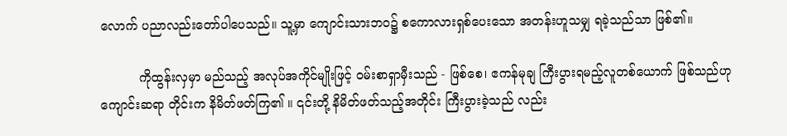လောက် ပညာလည်းတော်ပါပေသည်။ သူ့မှာ ကျောင်းသားဘဝ၌ စကောလားရှစ်ပေးသော အတန်းဟူသမျှ ရခဲ့သည်သာ ဖြစ်၏။

          ကိုထွန်းလှမှာ မည်သည့် အလုပ်အကိုင်မျိုးဖြင့် ဝမ်းစာရှာမှီးသည် - ဖြစ်စေ၊ ဧကန်မုချ ကြီးပွားရမည့်လူတစ်ယောက် ဖြစ်သည်ဟု ကျောင်းဆရာ တိုင်းက နိမိတ်ဖတ်ကြ၏ ။ ၎င်းတို့ နိမိတ်ဖတ်သည့်အတိုင်း ကြီးပွားခဲ့သည် လည်း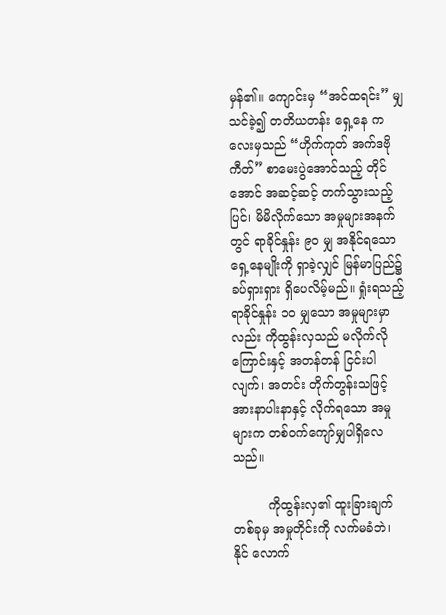မှန်၏။ ကျောင်းမှ “အင်ထရင်း” မျှသင်ခဲ့၍ တတိယတန်း ရှေ့နေ ကလေးမှသည် “ဟိုက်ကုတ် အက်ဒဗိုကီတ်” စာမေးပွဲအောင်သည့် တိုင်အောင် အဆင့်ဆင့် တက်သွားသည့်ပြင်၊ မိမိလိုက်သော အမှုများအနက်တွင် ရာခိုင်နှုန်း ၉၀ မျှ အနိုင်ရသော ရှေ့နေမျိုးကို ရှာခဲ့လျှင် မြန်မာပြည်၌ ခပ်ရှားရှား ရှိပေလိမ့်မည်။ ရှုံးရသည့် ရာခိုင်နှုန်း ၁၀ မျှသော အမှုများမှာ လည်း ကိုထွန်းလှသည် မလိုက်လိုကြောင်းနှင့် အတန်တန် ငြင်းပါလျက်၊ အတင်း တိုက်တွန်းသဖြင့် အားနာပါးနာနှင့် လိုက်ရသော အမှုများက တစ်ဝက်ကျော်မျှပါရှိလေသည်။

         ကိုထွန်းလှ၏ ထူးခြားချက်တစ်ခုမှ အမှုတိုင်းကို လက်မခံဘဲ၊ နိုင် လောက်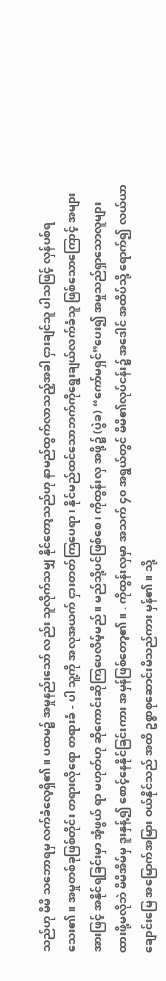သည်ဟု မိမိ သဘောရမှ လက်ခံလေ့ရှိ၏။ ပထမ၌ အမှုနည်းသော် လည်း သူလိုက်သမျှ နိုင်တော့သည်ဟု နာမည်ထွက်လာသည့်အခါ ငှားချင်သူ ပါသဖြင့် လှန်ပစ်ရသေး၏။ အမှုတစ်ခုဖြစ်တိုင်း တရားလိုရော တရားခံ - ပါ သူ့ကို အလုအယက် ငှားတတ်ကြပေရာ၊ နိုင်မည်ထင်သောဘက်ကိုရွေးချယ်လက်ခံသူ ဖြစ်သောကြောင့် အများအားဖြင့် အနိုင်ရခြင်းမှာ အံ့ဖွယ် ရာ မဟုတ်ဟု ဆိုကောင်းဆိုကြပေလိမ့်မည်။ မည်သို့ပင်ဖြစ်စေ၊ ကိုထွန်းလှ အဖို့၌ (ပွဲခ) “ကော်မရှင်”ပေး၍ အမှုသည်ရှာသောလူများ ထားဖို့မလိုဘဲ မိမိအိမ်မှ ဒူးနှန့်၍ စောင့်နေနိုင်ခြင်းကား အမှန်ဖြစ်တော့၏။ . ကိုထွန်းလှမှာ အသက် ၄၀ အရွယ်တွင် မိမိ၏လုပ်ငန်း၌ အဒေါင် အထိပ်သို့ ရောက်၍ လယ်ယာချောင်းမြေ အမြောက်အမြား ဝယ်နိုင်သည် အထိ ဥစ္စာစုဆောင်းမိသည်ကား မှန်၏။ သို့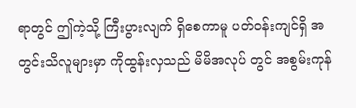ရာတွင် ဤကဲ့သို့ ကြီးပွားလျက် ရှိစေကာမူ ပတ်ဝန်းကျင်ရှိ အတွင်းသိလူများမှာ ကိုထွန်းလှသည် မိမိအလုပ် တွင် အစွမ်းကုန်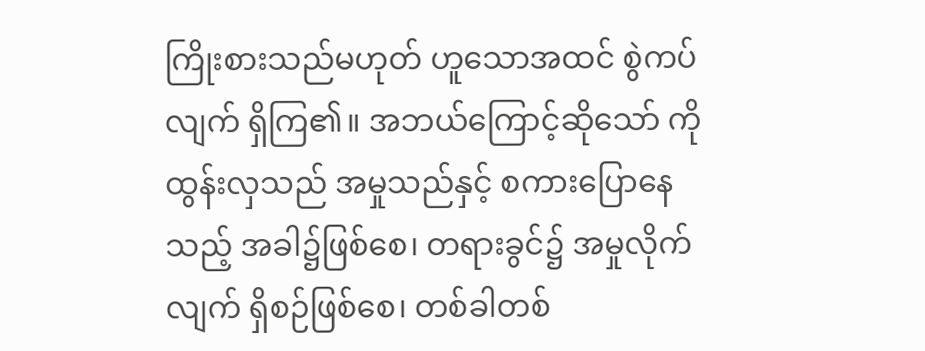ကြိုးစားသည်မဟုတ် ဟူသောအထင် စွဲကပ်လျက် ရှိကြ၏။ အဘယ်ကြောင့်ဆိုသော် ကိုထွန်းလှသည် အမှုသည်နှင့် စကားပြောနေသည့် အခါ၌ဖြစ်စေ၊ တရားခွင်၌ အမှုလိုက်လျက် ရှိစဉ်ဖြစ်စေ၊ တစ်ခါတစ်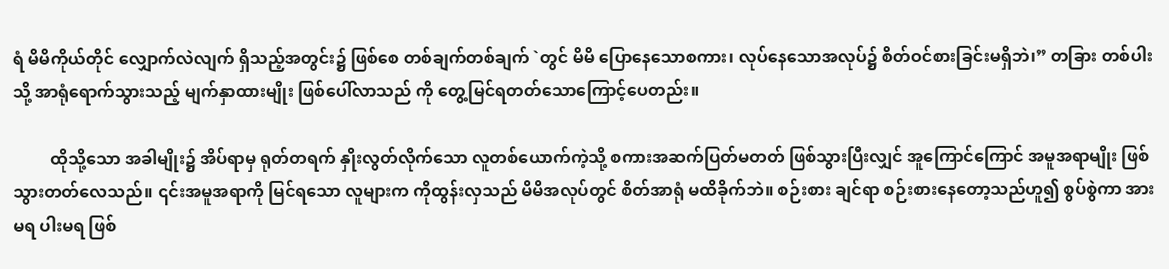ရံ မိမိကိုယ်တိုင် လျှောက်လဲလျက် ရှိသည့်အတွင်း၌ ဖြစ်စေ တစ်ချက်တစ်ချက် `တွင် မိမိ ပြောနေသောစကား၊ လုပ်နေသောအလုပ်၌ စိတ်ဝင်စားခြင်းမရှိဘဲ၊” တခြား တစ်ပါးသို့ အာရုံရောက်သွားသည့် မျက်နှာထားမျိုး ဖြစ်ပေါ်လာသည် ကို တွေ့မြင်ရတတ်သောကြောင့်ပေတည်း။

         ထိုသို့သော အခါမျိုး၌ အိပ်ရာမှ ရုတ်တရက် နှိုးလွတ်လိုက်သော လူတစ်ယောက်ကဲ့သို့ စကားအဆက်ပြတ်မတတ် ဖြစ်သွားပြီးလျှင် အူကြောင်ကြောင် အမူအရာမျိုး ဖြစ်သွားတတ်လေသည်။ ၎င်းအမူအရာကို မြင်ရသော လူများက ကိုထွန်းလှသည် မိမိအလုပ်တွင် စိတ်အာရုံ မထိခိုက်ဘဲ။ စဉ်းစား ချင်ရာ စဉ်းစားနေတော့သည်ဟူ၍ စွပ်စွဲကာ အားမရ ပါးမရ ဖြစ်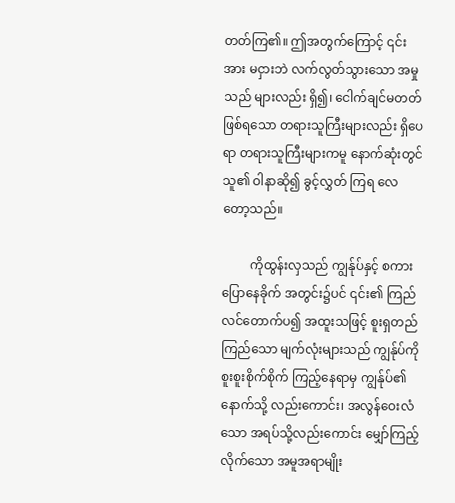တတ်ကြ၏။ ဤအတွက်ကြောင့် ၎င်းအား မငှားဘဲ လက်လွတ်သွားသော အမှုသည် များလည်း ရှိ၍၊ ငေါက်ချင်မတတ်ဖြစ်ရသော တရားသူကြီးများလည်း ရှိပေရာ တရားသူကြီးများကမူ နောက်ဆုံးတွင် သူ၏ ဝါနာဆို၍ ခွင့်လွှတ် ကြရ လေတော့သည်။

         ကိုထွန်းလှသည် ကျွန်ုပ်နှင့် စကားပြောနေခိုက် အတွင်း၌ပင် ၎င်း၏ ကြည်လင်တောက်ပ၍ အထူးသဖြင့် စူးရှတည်ကြည်သော မျက်လုံးများသည် ကျွန်ုပ်ကို စူးစူးစိုက်စိုက် ကြည့်နေရာမှ ကျွန်ုပ်၏နောက်သို့ လည်းကောင်း၊ အလွန်ဝေးလံသော အရပ်သို့လည်းကောင်း မျှော်ကြည့်လိုက်သော အမူအရာမျိုး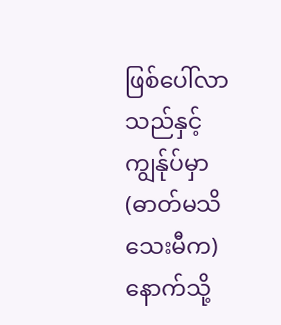ဖြစ်ပေါ်လာသည်နှင့် ကျွန်ုပ်မှာ (ဓာတ်မသိသေးမီက) နောက်သို့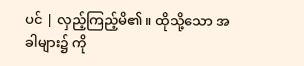ပင် | လှည့်ကြည့်မိ၏။ ထိုသို့သော အခါများ၌ ကို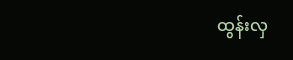ထွန်းလှ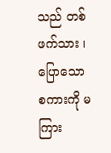သည် တစ်ဖက်သား ၊ ပြောသော စကားကို မကြား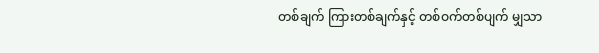တစ်ချက် ကြားတစ်ချက်နှင့် တစ်ဝက်တစ်ပျက် မျှသာ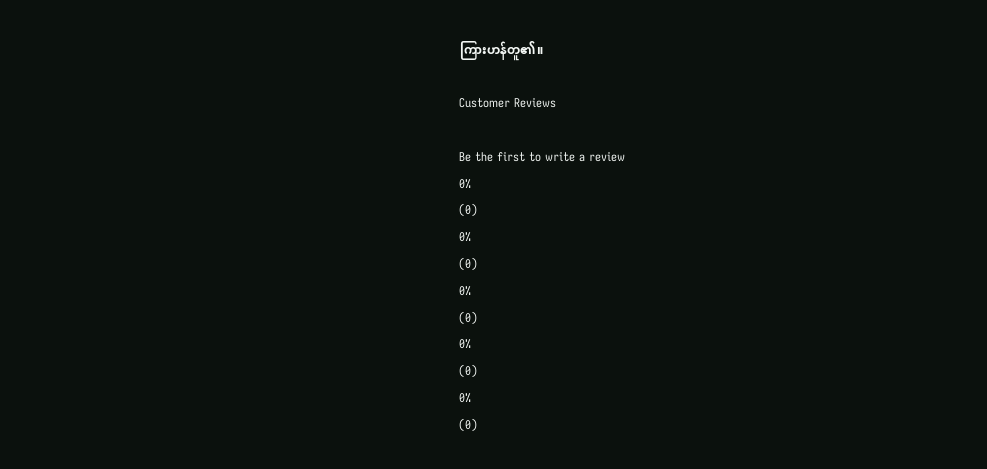ကြားဟန်တူ၏။

Customer Reviews

Be the first to write a review
0%
(0)
0%
(0)
0%
(0)
0%
(0)
0%
(0)